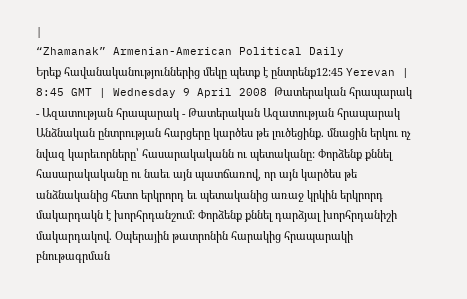|
“Zhamanak” Armenian-American Political Daily
Երեք հավանականություններից մեկը պետք է ընտրենք12:45 Yerevan | 8:45 GMT | Wednesday 9 April 2008 Թատերական հրապարակ - Ազատության հրապարակ - Թատերական Ազատության հրապարակ Անձնական ընտրության հարցերը կարծես թե լուծեցինք. մնացին երկու ոչ նվազ կարեւորները՝ հասարակականն ու պետականը: Փորձենք քննել հասարակականը ու նաեւ այն պատճառով, որ այն կարծես թե անձնականից հետո երկրորդ եւ պետականից առաջ կրկին երկրորդ մակարդակն է խորհրդանշում: Փորձենք քննել դարձյալ խորհրդանիշի մակարդակով. Օպերային թատրոնին հարակից հրապարակի բնութագրման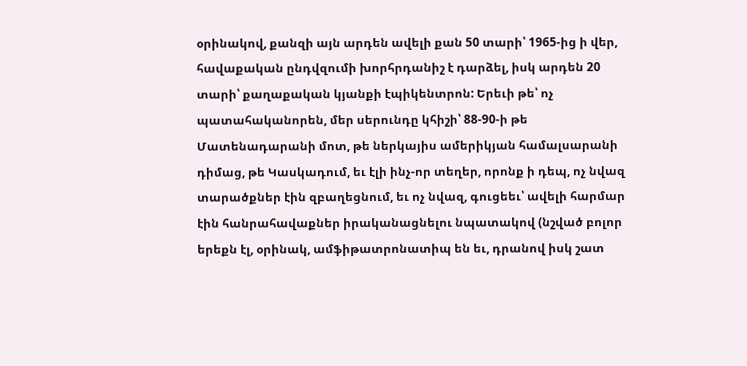օրինակով, քանզի այն արդեն ավելի քան 50 տարի՝ 1965-ից ի վեր, հավաքական ընդվզումի խորհրդանիշ է դարձել, իսկ արդեն 20 տարի՝ քաղաքական կյանքի էպիկենտրոն: Երեւի թե՝ ոչ պատահականորեն, մեր սերունդը կհիշի՝ 88-90-ի թե Մատենադարանի մոտ, թե ներկայիս ամերիկյան համալսարանի դիմաց, թե Կասկադում, եւ էլի ինչ-որ տեղեր, որոնք ի դեպ, ոչ նվազ տարածքներ էին զբաղեցնում, եւ ոչ նվազ, գուցեեւ՝ ավելի հարմար էին հանրահավաքներ իրականացնելու նպատակով (նշված բոլոր երեքն էլ, օրինակ, ամֆիթատրոնատիպ են եւ, դրանով իսկ շատ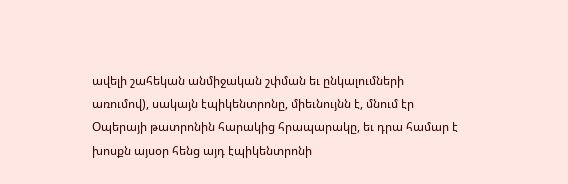ավելի շահեկան անմիջական շփման եւ ընկալումների առումով), սակայն էպիկենտրոնը, միեւնույնն է, մնում էր Օպերայի թատրոնին հարակից հրապարակը, եւ դրա համար է խոսքն այսօր հենց այդ էպիկենտրոնի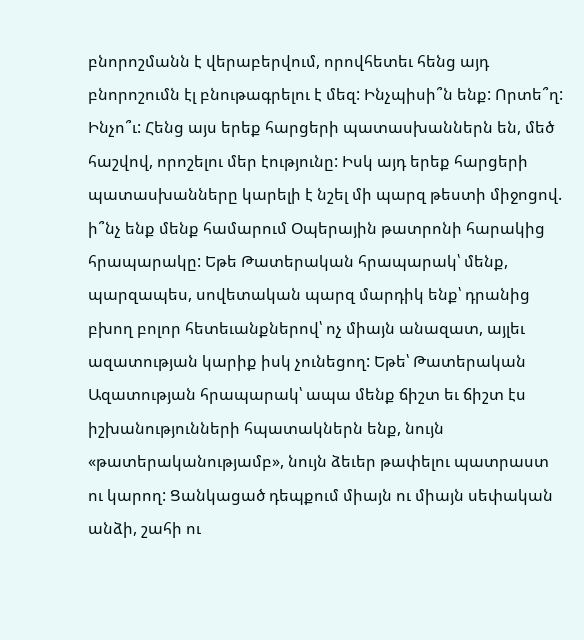բնորոշմանն է վերաբերվում, որովհետեւ հենց այդ բնորոշումն էլ բնութագրելու է մեզ: Ինչպիսի՞ն ենք: Որտե՞ղ: Ինչո՞ւ: Հենց այս երեք հարցերի պատասխաններն են, մեծ հաշվով, որոշելու մեր էությունը: Իսկ այդ երեք հարցերի պատասխանները կարելի է նշել մի պարզ թեստի միջոցով. ի՞նչ ենք մենք համարում Օպերային թատրոնի հարակից հրապարակը: Եթե Թատերական հրապարակ՝ մենք, պարզապես, սովետական պարզ մարդիկ ենք՝ դրանից բխող բոլոր հետեւանքներով՝ ոչ միայն անազատ, այլեւ ազատության կարիք իսկ չունեցող: Եթե՝ Թատերական Ազատության հրապարակ՝ ապա մենք ճիշտ եւ ճիշտ էս իշխանությունների հպատակներն ենք, նույն «թատերականությամբ», նույն ձեւեր թափելու պատրաստ ու կարող: Ցանկացած դեպքում միայն ու միայն սեփական անձի, շահի ու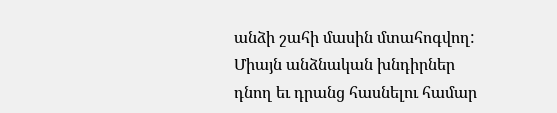անձի շահի մասին մտահոգվող: Միայն անձնական խնդիրներ դնող եւ դրանց հասնելու համար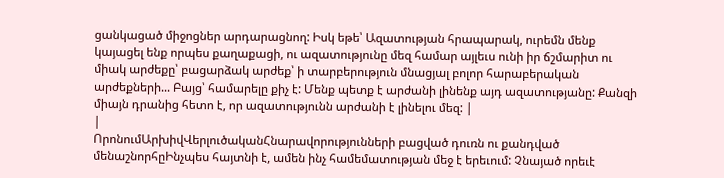ցանկացած միջոցներ արդարացնող: Իսկ եթե՝ Ազատության հրապարակ, ուրեմն մենք կայացել ենք որպես քաղաքացի, ու ազատությունը մեզ համար այլեւս ունի իր ճշմարիտ ու միակ արժեքը՝ բացարձակ արժեք՝ ի տարբերություն մնացյալ բոլոր հարաբերական արժեքների... Բայց՝ համարելը քիչ է: Մենք պետք է արժանի լինենք այդ ազատությանը: Քանզի միայն դրանից հետո է, որ ազատությունն արժանի է լինելու մեզ: |
|
ՈրոնումԱրխիվՎերլուծականՀնարավորությունների բացված դուռն ու քանդված մենաշնորհըԻնչպես հայտնի է, ամեն ինչ համեմատության մեջ է երեւում: Չնայած որեւէ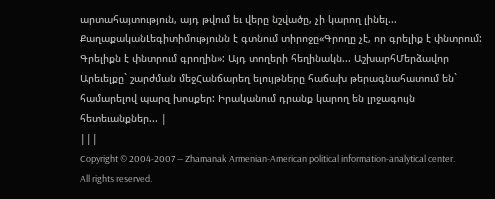արտահայտություն, այդ թվում եւ վերը նշվածը, չի կարող լինել... ՔաղաքականԼեգիտիմությունն է գտնում տիրոջը«Գրողը չէ, որ գրելիք է փնտրում: Գրելիքն է փնտրում գրողին»: Այդ տողերի հեղինակն... ԱշխարհՄերձավոր Արեւելքը` շարժման մեջՀանճարեղ ելույթները հաճախ թերագնահատում են` համարելով պարզ խոսքեր: Իրականում դրանք կարող են լրջագույն հետեւանքներ... |
|||
Copyright © 2004-2007 — Zhamanak Armenian-American political information-analytical center. All rights reserved.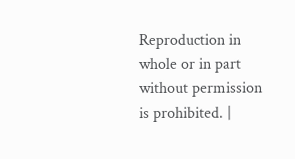Reproduction in whole or in part without permission is prohibited. |